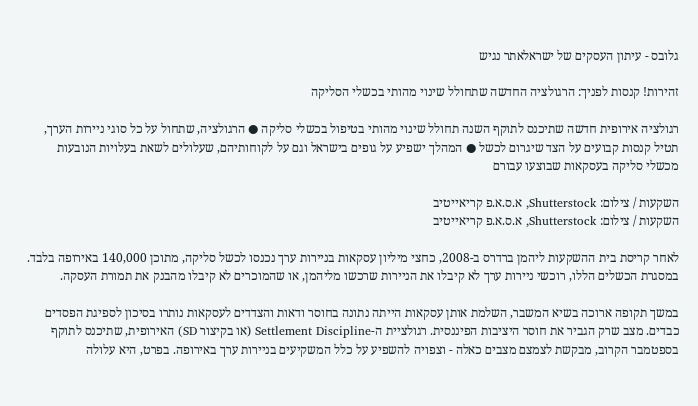גלובס - עיתון העסקים של ישראלאתר נגיש

זהירות! קנסות לפניך: הרגולציה החדשה שתחולל שינוי מהותי בכשלי הסליקה

רגולציה אירופית חדשה שתיכנס לתוקף השנה תחולל שינוי מהותי בטיפול בכשלי סליקה ● הרגולציה, שתחול על כל סוגי ניירות הערך, תטיל קנסות קבועים על הצד שיגרום לכשל ● המהלך ישפיע על גופים בישראל וגם על לקוחותיהם, שעלולים לשאת בעלויות הנובעות מכשלי סליקה בעסקאות שבוצעו עבורם

השקעות / צילום: Shutterstock, א.ס.א.פ קריאייטיב
השקעות / צילום: Shutterstock, א.ס.א.פ קריאייטיב

לאחר קריסת בית ההשקעות ליהמן ברדרס ב-2008, כחצי מיליון עסקאות בניירות ערך נכנסו לכשל סליקה, מתוכן 140,000 באירופה בלבד. במסגרת הכשלים הללו, רוכשי ניירות ערך לא קיבלו את הניירות שרכשו מליהמן, או שהמוכרים לא קיבלו מהבנק את תמורת העסקה.

במשך תקופה ארוכה בשיא המשבר, השלמת אותן עסקאות הייתה נתונה בחוסר ודאות והצדדים לעסקאות נותרו בסיכון לספיגת הפסדים כבדים. מצב שרק הגביר את חוסר היציבות הפיננסית. רגולציית ה-Settlement Discipline (או בקיצור SD) האירופית, שתיכנס לתוקף בספטמבר הקרוב, מבקשת לצמצם מצבים כאלה - וצפויה להשפיע על כלל המשקיעים בניירות ערך באירופה. בפרט, היא עלולה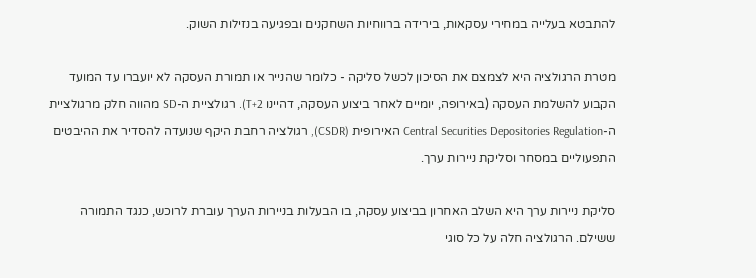להתבטא בעלייה במחירי עסקאות, בירידה ברווחיות השחקנים ובפגיעה בנזילות השוק.

מטרת הרגולציה היא לצמצם את הסיכון לכשל סליקה - כלומר שהנייר או תמורת העסקה לא יועברו עד המועד הקבוע להשלמת העסקה (באירופה, יומיים לאחר ביצוע העסקה, דהיינו T+2). רגולציית ה-SD מהווה חלק מרגולציית ה-Central Securities Depositories Regulation האירופית (CSDR), רגולציה רחבת היקף שנועדה להסדיר את ההיבטים התפעוליים במסחר וסליקת ניירות ערך.

סליקת ניירות ערך היא השלב האחרון בביצוע עסקה, בו הבעלות בניירות הערך עוברת לרוכש, כנגד התמורה ששילם. הרגולציה חלה על כל סוגי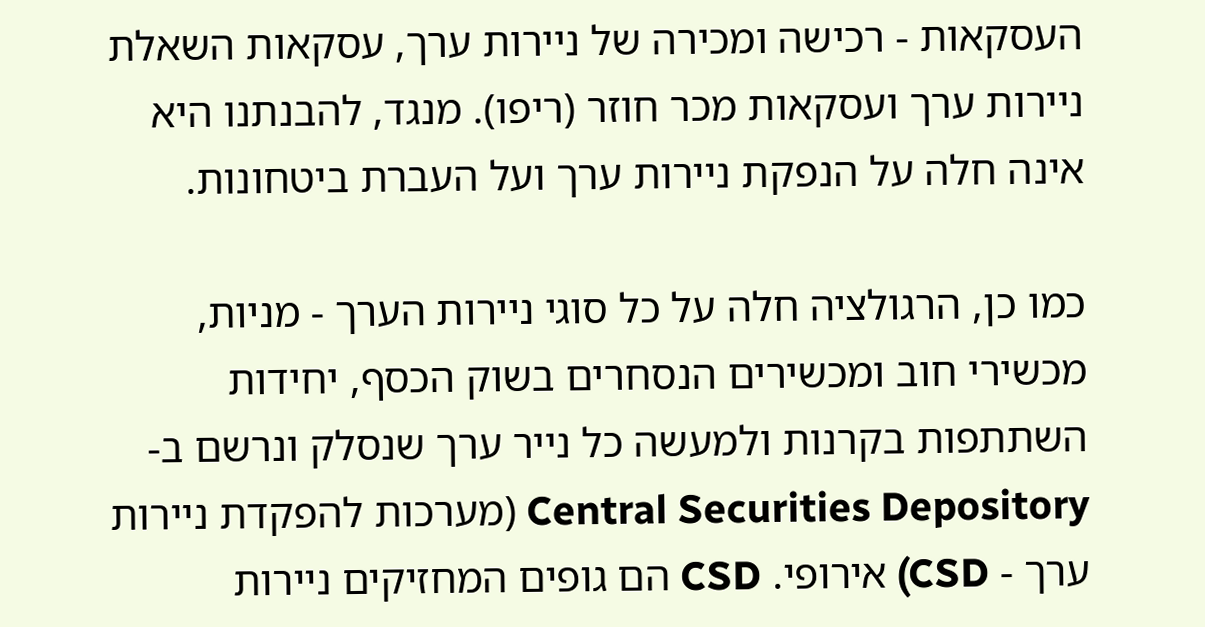העסקאות - רכישה ומכירה של ניירות ערך, עסקאות השאלת ניירות ערך ועסקאות מכר חוזר (ריפו). מנגד, להבנתנו היא אינה חלה על הנפקת ניירות ערך ועל העברת ביטחונות.

כמו כן, הרגולציה חלה על כל סוגי ניירות הערך - מניות, מכשירי חוב ומכשירים הנסחרים בשוק הכסף, יחידות השתתפות בקרנות ולמעשה כל נייר ערך שנסלק ונרשם ב-Central Securities Depository (מערכות להפקדת ניירות ערך - CSD) אירופי. CSD הם גופים המחזיקים ניירות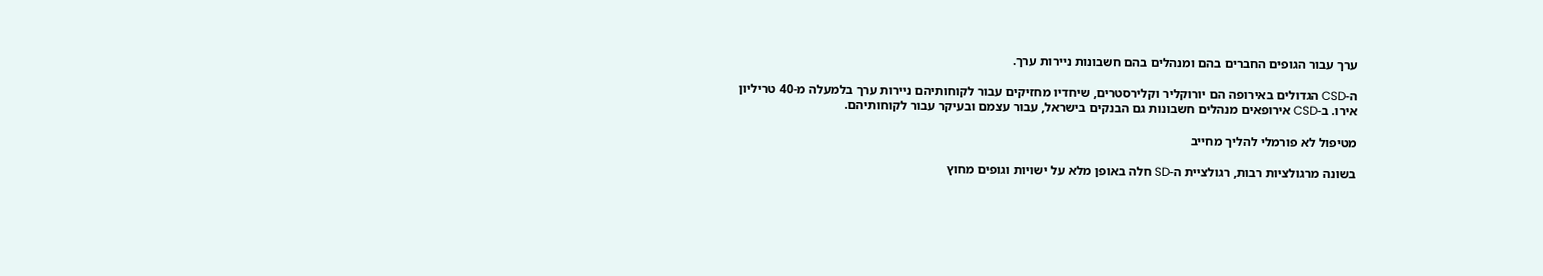ערך עבור הגופים החברים בהם ומנהלים בהם חשבונות ניירות ערך.

ה-CSD הגדולים באירופה הם יורוקליר וקלירסטרים, שיחדיו מחזיקים עבור לקוחותיהם ניירות ערך בלמעלה מ-40 טריליון אירו. ב-CSD אירופאים מנהלים חשבונות גם הבנקים בישראל, עבור עצמם ובעיקר עבור לקוחותיהם.

מטיפול לא פורמלי להליך מחייב

בשונה מרגולציות רבות, רגולציית ה-SD חלה באופן מלא על ישויות וגופים מחוץ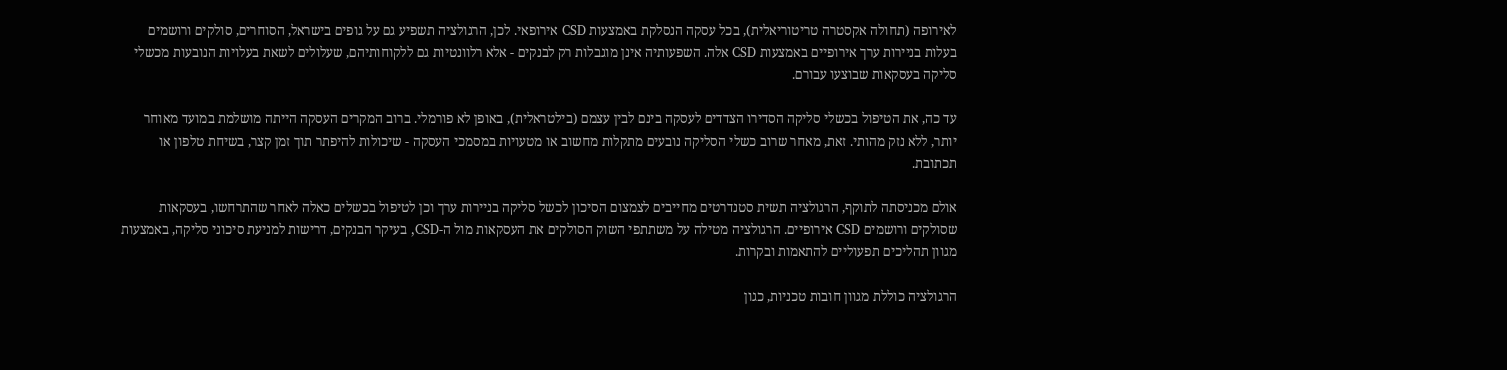לאירופה (תחולה אקסטרה טריטוריאלית), בכל עסקה הנסלקת באמצעות CSD אירופאי. לכן, הרגולציה תשפיע גם על גופים בישראל, הסוחרים, סולקים ורושמים בעלות בניירות ערך אירופיים באמצעות CSD אלה. השפעותיה אינן מוגבלות רק לבנקים - אלא רלוונטיות גם ללקוחותיהם, שעלולים לשאת בעלויות הנובעות מכשלי סליקה בעסקאות שבוצעו עבורם.

עד כה, את הטיפול בכשלי סליקה הסדירו הצדדים לעסקה בינם לבין עצמם (בילטראלית), באופן לא פורמלי. ברוב המקרים העסקה הייתה מושלמת במועד מאוחר יותר, ללא נזק מהותי. זאת, מאחר שרוב כשלי הסליקה נובעים מתקלות מחשוב או מטעויות במסמכי העסקה - שיכולות להיפתר תוך זמן קצר, בשיחת טלפון או תכתובת.

אולם מכניסתה לתוקף, הרגולציה תשית סטנדרטים מחייבים לצמצום הסיכון לכשל סליקה בניירות ערך וכן לטיפול בכשלים כאלה לאחר שהתרחשו, בעסקאות שסולקים ורושמים CSD אירופיים. הרגולציה מטילה על משתתפי השוק הסולקים את העסקאות מול ה-CSD, בעיקר הבנקים, דרישות למניעת סיכוני סליקה, באמצעות מגוון תהליכים תפעוליים להתאמות ובקרות.

הרגולציה כוללת מגוון חובות טכניות, כגון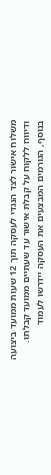משלוח אישור לצד הנגדי לעסקה תוך 12 שעות ממועד ביצועה ודיווח ללקוח על קבלת אישור עד שעתיים ממועד קבלתו. בנוסף, הגורמים המבצעים את העסקה יידרשו לעמוד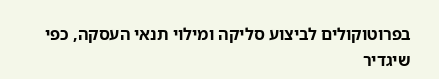בפרוטוקולים לביצוע סליקה ומילוי תנאי העסקה, כפי שיגדיר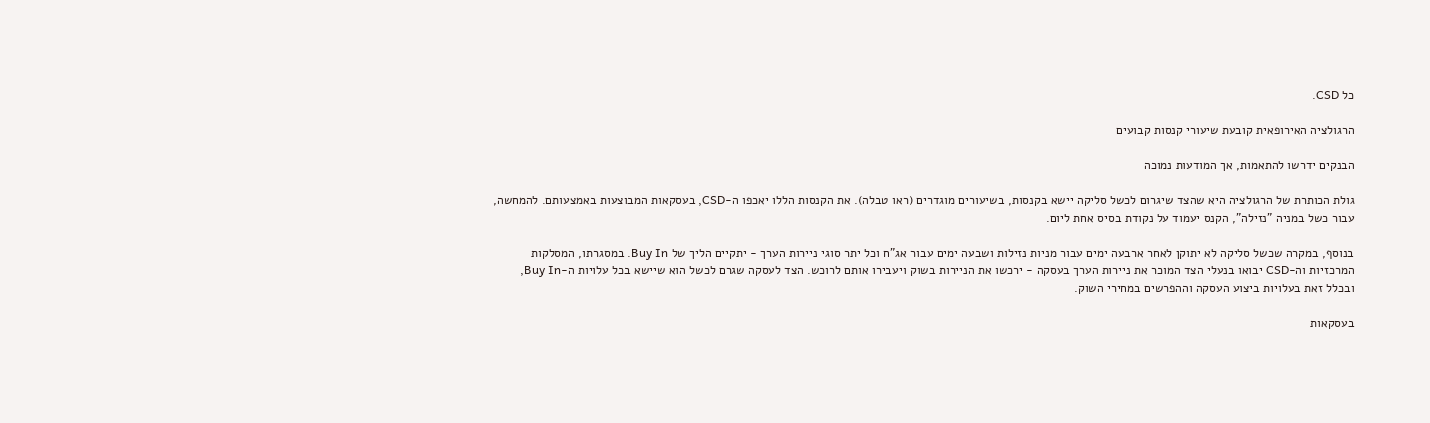כל CSD.

הרגולציה האירופאית קובעת שיעורי קנסות קבועים

הבנקים ידרשו להתאמות, אך המודעות נמוכה

גולת הכותרת של הרגולציה היא שהצד שיגרום לכשל סליקה יישא בקנסות, בשיעורים מוגדרים (ראו טבלה). את הקנסות הללו יאכפו ה-CSD, בעסקאות המבוצעות באמצעותם. להמחשה, עבור כשל במניה "נזילה", הקנס יעמוד על נקודת בסיס אחת ליום.

בנוסף, במקרה שכשל סליקה לא יתוקן לאחר ארבעה ימים עבור מניות נזילות ושבעה ימים עבור אג"ח וכל יתר סוגי ניירות הערך - יתקיים הליך של Buy In. במסגרתו, המסלקות המרכזיות וה-CSD יבואו בנעלי הצד המוכר את ניירות הערך בעסקה - ירכשו את הניירות בשוק ויעבירו אותם לרוכש. הצד לעסקה שגרם לכשל הוא שיישא בכל עלויות ה-Buy In, ובכלל זאת בעלויות ביצוע העסקה וההפרשים במחירי השוק.

בעסקאות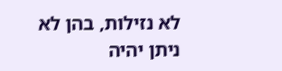לא נזילות, בהן לא ניתן יהיה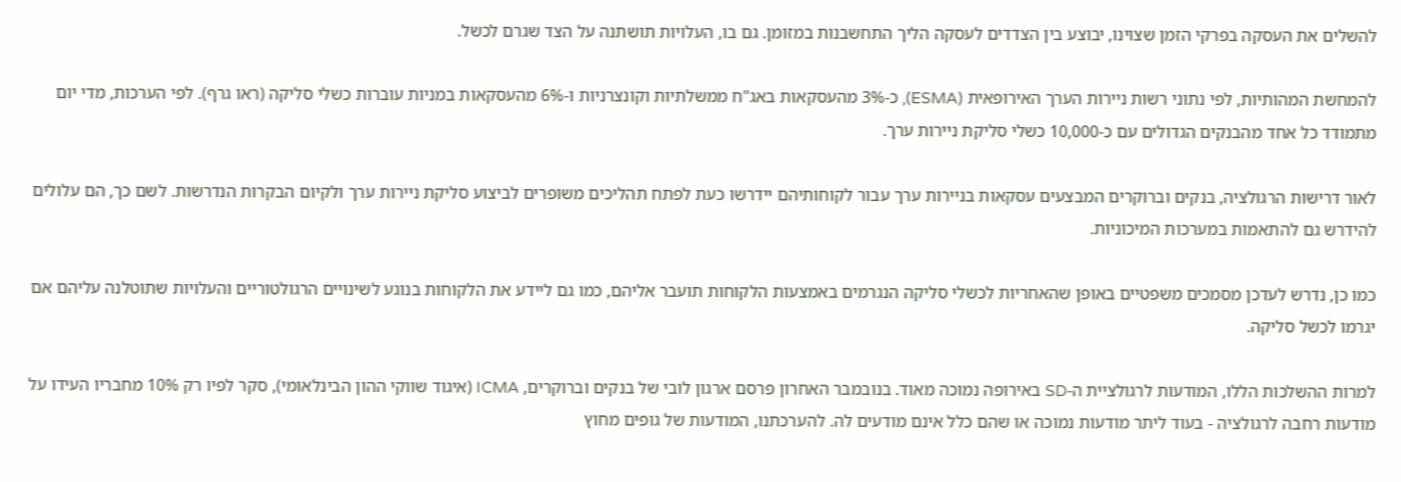להשלים את העסקה בפרקי הזמן שצוינו, יבוצע בין הצדדים לעסקה הליך התחשבנות במזומן. גם בו, העלויות תושתנה על הצד שגרם לכשל.

להמחשת המהותיות, לפי נתוני רשות ניירות הערך האירופאית (ESMA), כ-3% מהעסקאות באג"ח ממשלתיות וקונצרניות ו-6% מהעסקאות במניות עוברות כשלי סליקה (ראו גרף). לפי הערכות, מדי יום מתמודד כל אחד מהבנקים הגדולים עם כ-10,000 כשלי סליקת ניירות ערך.

לאור דרישות הרגולציה, בנקים וברוקרים המבצעים עסקאות בניירות ערך עבור לקוחותיהם יידרשו כעת לפתח תהליכים משופרים לביצוע סליקת ניירות ערך ולקיום הבקרות הנדרשות. לשם כך, הם עלולים להידרש גם להתאמות במערכות המיכוניות.

כמו כן, נדרש לעדכן מסמכים משפטיים באופן שהאחריות לכשלי סליקה הנגרמים באמצעות הלקוחות תועבר אליהם, כמו גם ליידע את הלקוחות בנוגע לשינויים הרגולטוריים והעלויות שתוטלנה עליהם אם יגרמו לכשל סליקה.

למרות ההשלכות הללו, המודעות לרגולציית ה-SD באירופה נמוכה מאוד. בנובמבר האחרון פרסם ארגון לובי של בנקים וברוקרים, ICMA (איגוד שווקי ההון הבינלאומי), סקר לפיו רק 10% מחבריו העידו על מודעות רחבה לרגולציה - בעוד ליתר מודעות נמוכה או שהם כלל אינם מודעים לה. להערכתנו, המודעות של גופים מחוץ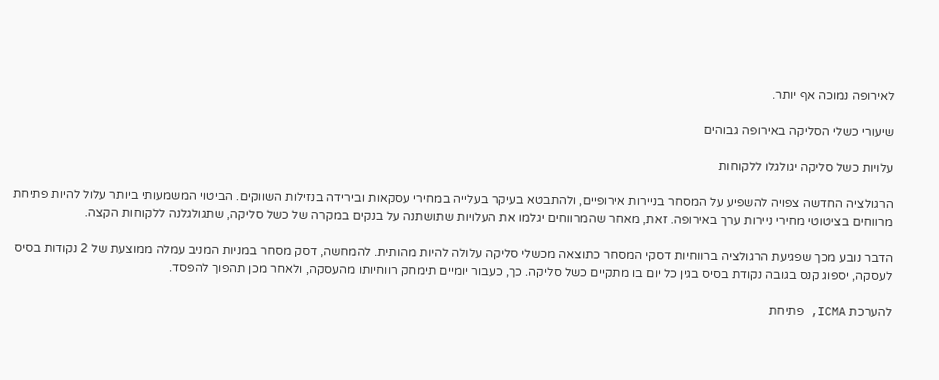לאירופה נמוכה אף יותר.

שיעורי כשלי הסליקה באירופה גבוהים

עלויות כשל סליקה יגולגלו ללקוחות

הרגולציה החדשה צפויה להשפיע על המסחר בניירות אירופיים, ולהתבטא בעיקר בעלייה במחירי עסקאות ובירידה בנזילות השווקים. הביטוי המשמעותי ביותר עלול להיות פתיחת מרווחים בציטוטי מחירי ניירות ערך באירופה. זאת, מאחר שהמרווחים יגלמו את העלויות שתושתנה על בנקים במקרה של כשל סליקה, שתגולגלנה ללקוחות הקצה.

הדבר נובע מכך שפגיעת הרגולציה ברווחיות דסקי המסחר כתוצאה מכשלי סליקה עלולה להיות מהותית. להמחשה, דסק מסחר במניות המניב עמלה ממוצעת של 2 נקודות בסיס לעסקה, יספוג קנס בגובה נקודת בסיס בגין כל יום בו מתקיים כשל סליקה. כך, כעבור יומיים תימחק רווחיותו מהעסקה, ולאחר מכן תהפוך להפסד.

להערכת ICMA, פתיחת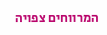המרווחים צפויה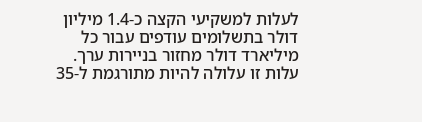לעלות למשקיעי הקצה כ-1.4 מיליון דולר בתשלומים עודפים עבור כל מיליארד דולר מחזור בניירות ערך. עלות זו עלולה להיות מתורגמת ל-35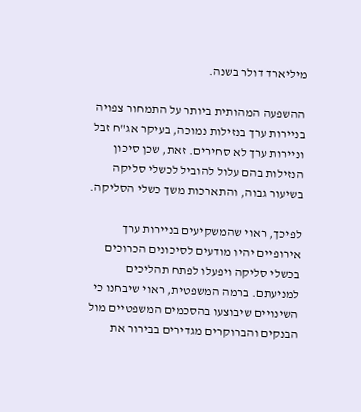מיליארד דולר בשנה.

ההשפעה המהותית ביותר על התמחור צפויה בניירות ערך בנזילות נמוכה, בעיקר אג"ח זבל וניירות ערך לא סחירים. זאת, שכן סיכון הנזילות בהם עלול להוביל לכשלי סליקה בשיעור גבוה, והתארכות משך כשלי הסליקה.

לפיכך, ראוי שהמשקיעים בניירות ערך אירופיים יהיו מודעים לסיכונים הכרוכים בכשלי סליקה ויפעלו לפתח תהליכים למניעתם. ברמה המשפטית, ראוי שיבחנו כי השינויים שיבוצעו בהסכמים המשפטיים מול הבנקים והברוקרים מגדירים בבירור את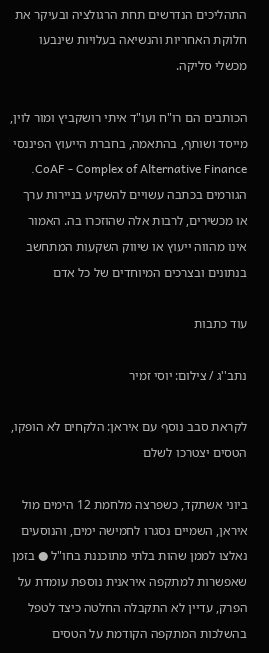התהליכים הנדרשים תחת הרגולציה ובעיקר את חלוקת האחריות והנשיאה בעלויות שינבעו מכשלי סליקה.

הכותבים הם רו"ח ועו"ד איתי רושקביץ ומור לוין, מייסד ושותף, בהתאמה, בחברת הייעוץ הפיננסי CoAF - Complex of Alternative Finance. הגורמים בכתבה עשויים להשקיע בניירות ערך או מכשירים, לרבות אלה שהוזכרו בה. האמור אינו מהווה ייעוץ או שיווק השקעות המתחשב בנתונים ובצרכים המיוחדים של כל אדם

עוד כתבות

נתב''ג / צילום: יוסי זמיר

לקראת סבב נוסף עם איראן: הלקחים לא הופקו, הטסים יצטרכו לשלם

ביוני אשתקד, כשפרצה מלחמת 12 הימים מול איראן, השמיים נסגרו לחמישה ימים, והנוסעים נאלצו לממן שהות בלתי מתוכננת בחו"ל ● בזמן שאפשרות למתקפה איראנית נוספת עומדת על הפרק, עדיין לא התקבלה החלטה כיצד לטפל בהשלכות המתקפה הקודמת על הטסים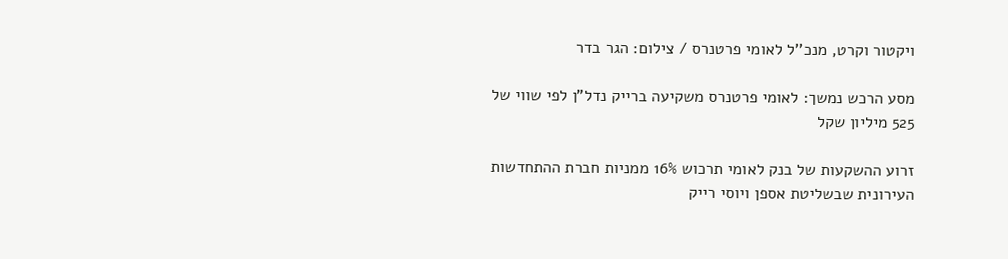ויקטור וקרט, מנכ''ל לאומי פרטנרס / צילום: הגר בדר

מסע הרכש נמשך: לאומי פרטנרס משקיעה ברייק נדל"ן לפי שווי של 525 מיליון שקל

זרוע ההשקעות של בנק לאומי תרכוש 16% ממניות חברת ההתחדשות העירונית שבשליטת אספן ויוסי רייק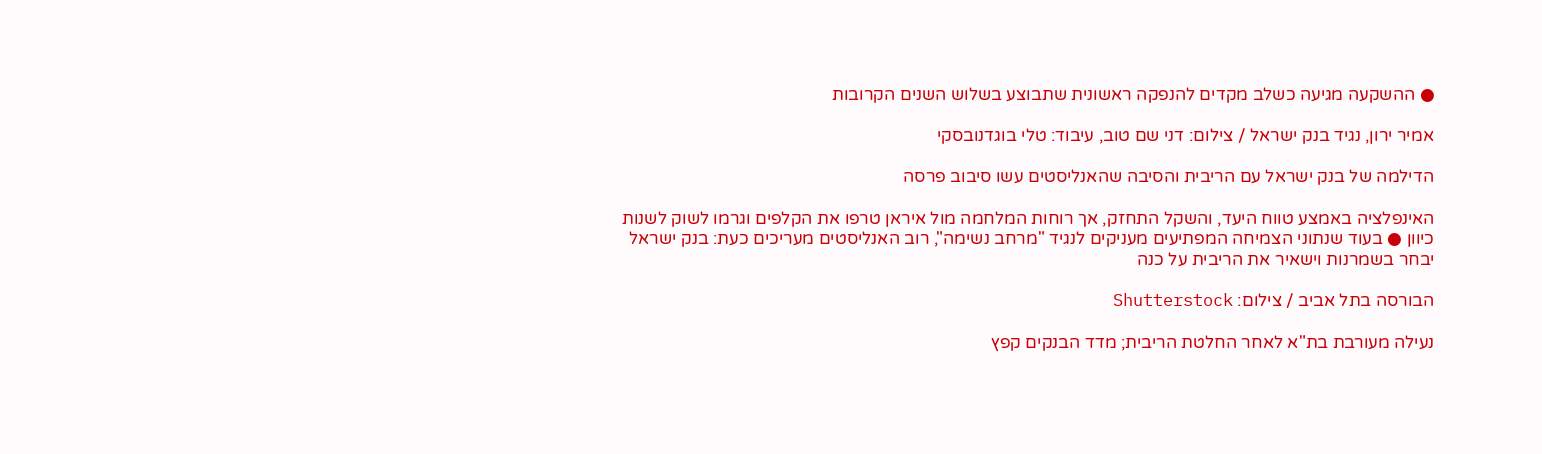● ההשקעה מגיעה כשלב מקדים להנפקה ראשונית שתבוצע בשלוש השנים הקרובות

אמיר ירון, נגיד בנק ישראל / צילום: דני שם טוב, עיבוד: טלי בוגדנובסקי

הדילמה של בנק ישראל עם הריבית והסיבה שהאנליסטים עשו סיבוב פרסה

האינפלציה באמצע טווח היעד, והשקל התחזק, אך רוחות המלחמה מול איראן טרפו את הקלפים וגרמו לשוק לשנות כיוון ● בעוד שנתוני הצמיחה המפתיעים מעניקים לנגיד "מרחב נשימה", רוב האנליסטים מעריכים כעת: בנק ישראל יבחר בשמרנות וישאיר את הריבית על כנה

הבורסה בתל אביב / צילום: Shutterstock

נעילה מעורבת בת"א לאחר החלטת הריבית; מדד הבנקים קפץ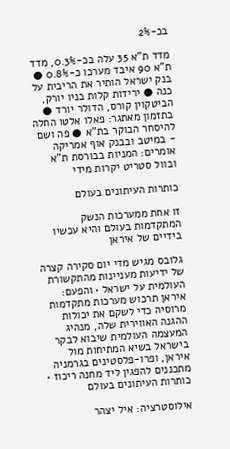בכ-2%

מדד ת"א 35 עלה בכ-0.3%, מדד ת"א 90 איבד מערכו כ-0.8% ● בנק ישראל הותיר את הריבית על כנה ● ירידות קלות בניו יורק, הביטקוין קורס, הדולר יורד ● בתזמון מאתגר: פאלו אלטו החלה להיסחר הבוקר בת"א ● פה ושם - במיטב ובבנק אוף אמריקה אומרים: המניות בבורסת ת"א ובוול סטריט יקרות מידי

כותרות העיתונים בעולם

זו אחת ממערכות הנשק המתקדמות בעולם והיא עכשיו בידיים של איראן

גלובס מגיש מדי יום סקירה קצרה של ידיעות מעניינות מהתקשורת העולמית על ישראל • והפעם: איראן תרכוש מערכות מתקדמות מרוסיה כדי לשקם את יכולות ההגנה האווירית שלה, מנהיג המעצמה העולמית שיבוא לבקר בישראל בשיא המתיחות מול איראן, ופרו-פלסטינים בגרמניה מתכננים להפגין ליד מחנה ריכוז • כותרות העיתונים בעולם

אילוסטרציה: איל יצהר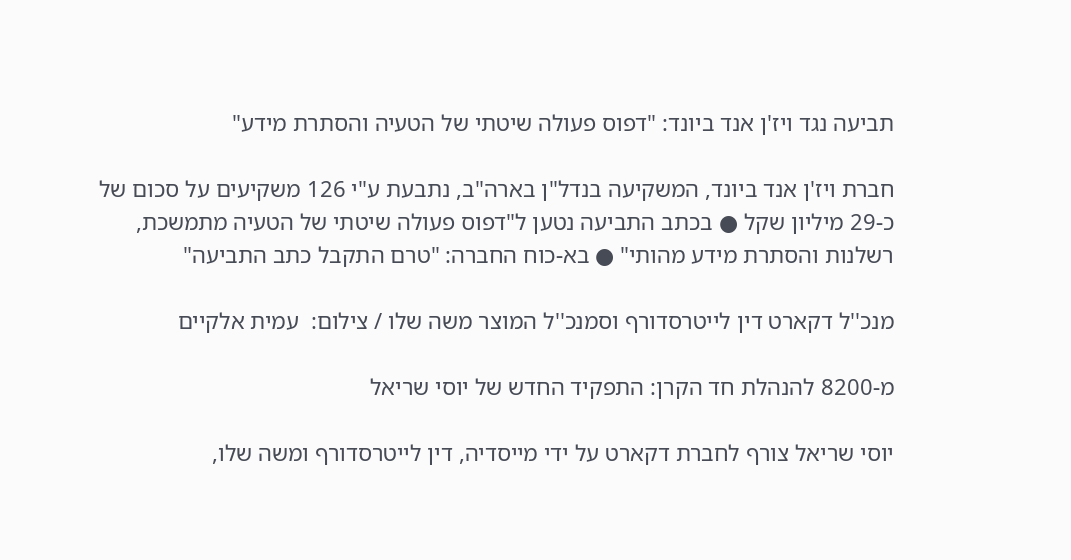תביעה נגד ויז'ן אנד ביונד: "דפוס פעולה שיטתי של הטעיה והסתרת מידע"

חברת ויז'ן אנד ביונד, המשקיעה בנדל"ן בארה"ב, נתבעת ע"י 126 משקיעים על סכום של כ-29 מיליון שקל ● בכתב התביעה נטען ל"דפוס פעולה שיטתי של הטעיה מתמשכת, רשלנות והסתרת מידע מהותי" ● בא-כוח החברה: "טרם התקבל כתב התביעה"

מנכ''ל דקארט דין לייטרסדורף וסמנכ''ל המוצר משה שלו / צילום:  עמית אלקיים

מ-8200 להנהלת חד הקרן: התפקיד החדש של יוסי שריאל

יוסי שריאל צורף לחברת דקארט על ידי מייסדיה, דין לייטרסדורף ומשה שלו,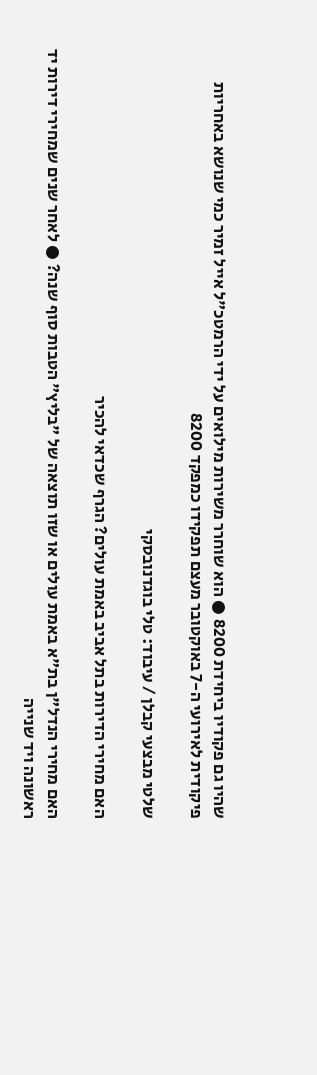שהיו גם פקודיו ביחידת 8200 ● הוא שוחרר משירות מילואים על ידי הרמטכ"ל אייל זמיר כמי שנושא באחריות פיקודית לאירועי ה-7 באוקטובר מעצם תפקידו כמפקד 8200

שלטי מבצעי קבלן / עיבוד: טלי בוגדנובסקי

האם מחירי הדירות בתל אביב באמת עולים? הגרף שכדאי להכיר

האם מחירי הנדל"ן בת"א באמת עולים או שזו תוצאה של "בליץ" הטבות סוף שנה? ● לאחר שנים שמחירי דירות יד ראשונה ויד שנייה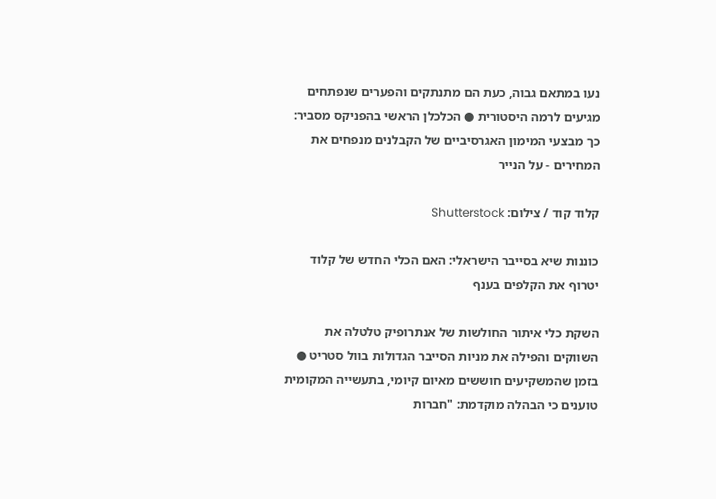נעו במתאם גבוה, כעת הם מתנתקים והפערים שנפתחים מגיעים לרמה היסטורית ● הכלכלן הראשי בהפניקס מסביר: כך מבצעי המימון האגרסיביים של הקבלנים מנפחים את המחירים - על הנייר

קלוד קוד / צילום: Shutterstock

כוננות שיא בסייבר הישראלי: האם הכלי החדש של קלוד יטרוף את הקלפים בענף

השקת כלי איתור החולשות של אנתרופיק טלטלה את השווקים והפילה את מניות הסייבר הגדולות בוול סטריט ● בזמן שהמשקיעים חוששים מאיום קיומי, בתעשייה המקומית טוענים כי הבהלה מוקדמת: "חברות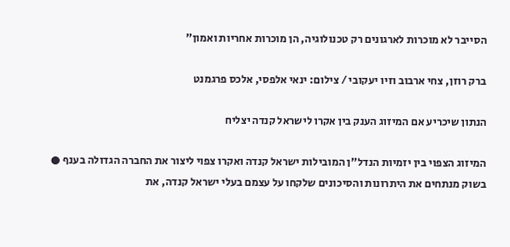הסייבר לא מוכרות לארגונים רק טכנולוגיה, הן מוכרות אחריות ואמון"

ברק רוזן, צחי ארבוב וזיו יעקובי / צילום: ינאי אלפסי, אלכס פרגמנט

הנתון שיכריע אם המיזוג הענק בין אקרו לישראל קנדה יצליח

המיזוג הצפוי בין יזמיות הנדל"ן המובילות ישראל קנדה ואקרו צפוי ליצור את החברה הגדולה בענף ● בשוק מנתחים את היתרונות והסיכונים שלקחו על עצמם בעלי ישראל קנדה, את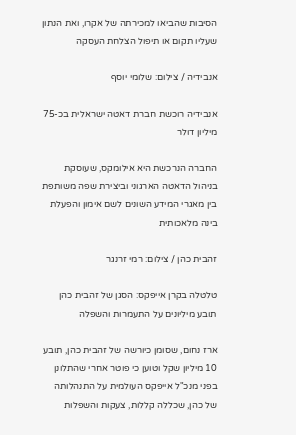הסיבות שהביאו למכירתה של אקרו, ואת הנתון שעליו תקום או תיפול הצלחת העסקה

אנבידיה / צילום: שלומי יוסף

אנבידיה רוכשת חברת דאטה ישראלית בכ-75 מיליון דולר

החברה הנרכשת היא אילומקס, שעוסקת בניהול הדאטה הארגוני וביצירת שפה משותפת בין מאגרי המידע השונים לשם אימון והפעלת בינה מלאכותית

זהבית כהן / צילום: רמי זרנגר

טלטלה בקרן אייפקס: הסגן של זהבית כהן תובע מיליונים על התעמרות והשפלה

ארז נחום, שסומן כיורשה של זהבית כהן, תובע 10 מיליון שקל וטוען כי פוטר אחרי שהתלונן בפני מנכ"ל אייפקס העולמית על התנהלותה של כהן, שכללה קללות, צעקות והשפלות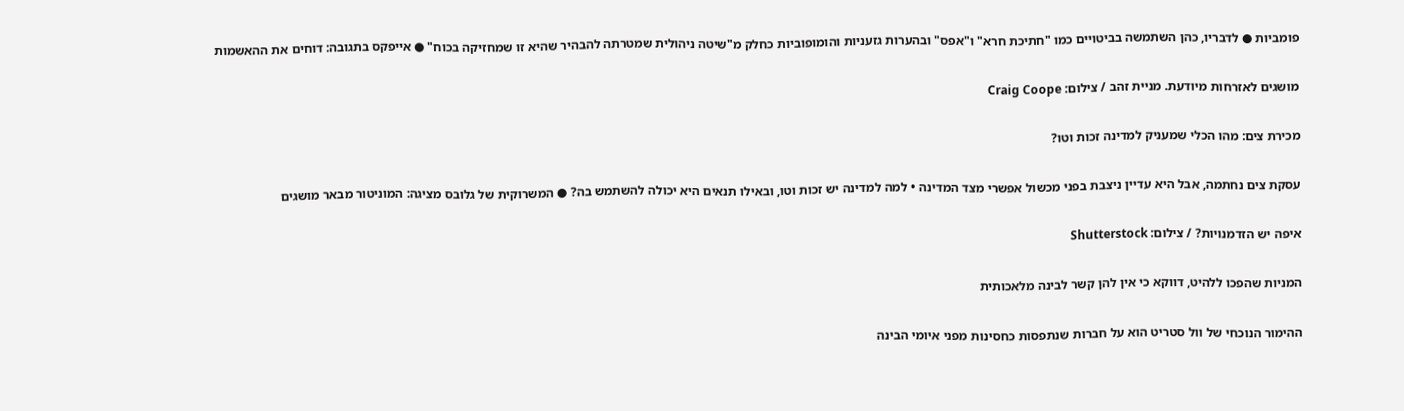פומביות ● לדבריו, כהן השתמשה בביטויים כמו "חתיכת חרא" ו"אפס" ובהערות גזעניות והומופוביות כחלק מ"שיטה ניהולית שמטרתה להבהיר שהיא זו שמחזיקה בכוח" ● אייפקס בתגובה: דוחים את ההאשמות

מושגים לאזרחות מיודעת. מניית זהב / צילום: Craig Coope

מכירת צים: מהו הכלי שמעניק למדינה זכות וטו?

עסקת צים נחתמה, אבל היא עדיין ניצבת בפני מכשול אפשרי מצד המדינה • למה למדינה יש זכות וטו, ובאילו תנאים היא יכולה להשתמש בה? ● המשרוקית של גלובס מציגה: המוניטור מבאר מושגים

איפה יש הזדמנויות? / צילום: Shutterstock

המניות שהפכו ללהיט, דווקא כי אין להן קשר לבינה מלאכותית

ההימור הנוכחי של וול סטריט הוא על חברות שנתפסות כחסינות מפני איומי הבינה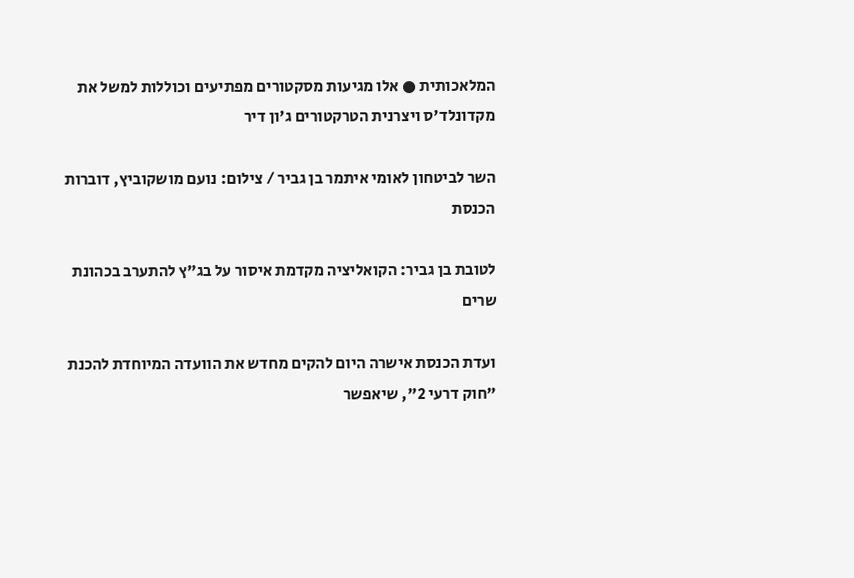המלאכותית ● אלו מגיעות מסקטורים מפתיעים וכוללות למשל את מקדונלד'ס ויצרנית הטרקטורים ג'ון דיר

השר לביטחון לאומי איתמר בן גביר / צילום: נועם מושקוביץ, דוברות הכנסת

לטובת בן גביר: הקואליציה מקדמת איסור על בג"ץ להתערב בכהונת שרים

ועדת הכנסת אישרה היום להקים מחדש את הוועדה המיוחדת להכנת "חוק דרעי 2", שיאפשר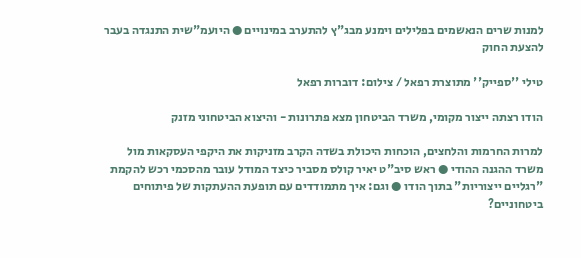למנות שרים הנאשמים בפלילים וימנע מבג"ץ להתערב במינויים ● היועמ"שית התנגדה בעבר להצעת החוק

טילי ''ספייק'' מתוצרת רפאל / צילום: דוברות רפאל

הודו רצתה ייצור מקומי, משרד הביטחון מצא פתרונות - והיצוא הביטחוני מזנק

למרות החרמות והלחצים, הוכחות היכולת בשדה הקרב מזניקות את היקפי העסקאות מול משרד ההגנה ההודי ● ראש סיב"ט יאיר קולס מסביר כיצד המודל עובר מהסכמי רכש להקמת "רגליים ייצוריות" בתוך הודו ● וגם: איך מתמודדים עם תופעת ההעתקות של פיתוחים ביטחוניים?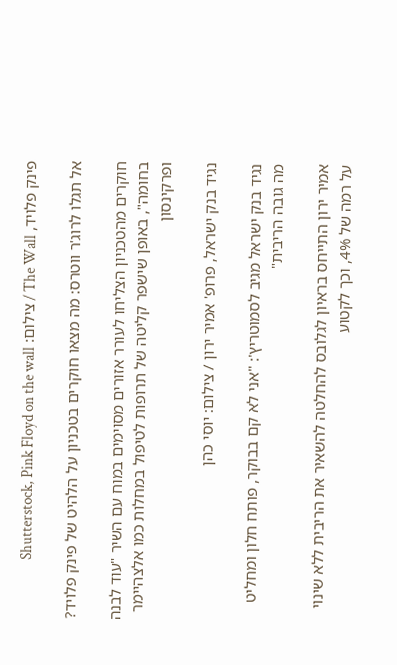פינק פלויד, The Wall / צילום: Shutterstock, Pink Floyd on the wall

אל תגלו לרוג'ר ווטרס: מה מצאו חוקרים בטכניון על הלהיט של פינק פלויד?

חוקרים מהטכניון הצליחו לעורר אזורים מסוימים במוח עם השיר "עוד לבנה בחומה", באופן שישפר קליטה של תרופות לטיפול במחלות כמו אלצהיימר ופרקינסון

נגיד בנק ישראל, פרופ' אמיר ירון / צילום: יוסי כהן

נגיד בנק ישראל מגיב לסמוטריץ': "אני לא קם בבוקר, פותח חלון ומחליט מה גובה הריבית"

אמיר ירון התייחס בראיון לגלובס להחלטה להשאיר את הריבית ללא שינוי על רמה של 4%, וכך לקטוע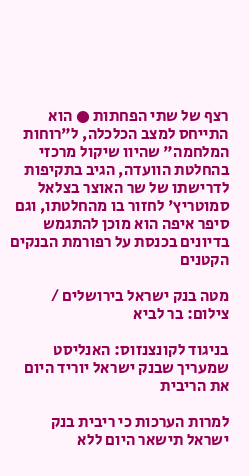רצף של שתי הפחתות ● הוא התייחס למצב הכלכלה, ל"רוחות המלחמה" שהיוו שיקול מרכזי בהחלטת הוועדה, הגיב בתקיפות לדרישתו של שר האוצר בצלאל סמוטריץ' לחזור בו מהחלטתו, וגם סיפר איפה הוא מוכן להתגמש בדיונים בכנסת על רפורמת הבנקים הקטנים

מטה בנק ישראל בירושלים / צילום: בר לביא

בניגוד לקונצנזוס: האנליסט שמעריך שבנק ישראל יוריד היום את הריבית

למרות הערכות כי ריבית בנק ישראל תישאר היום ללא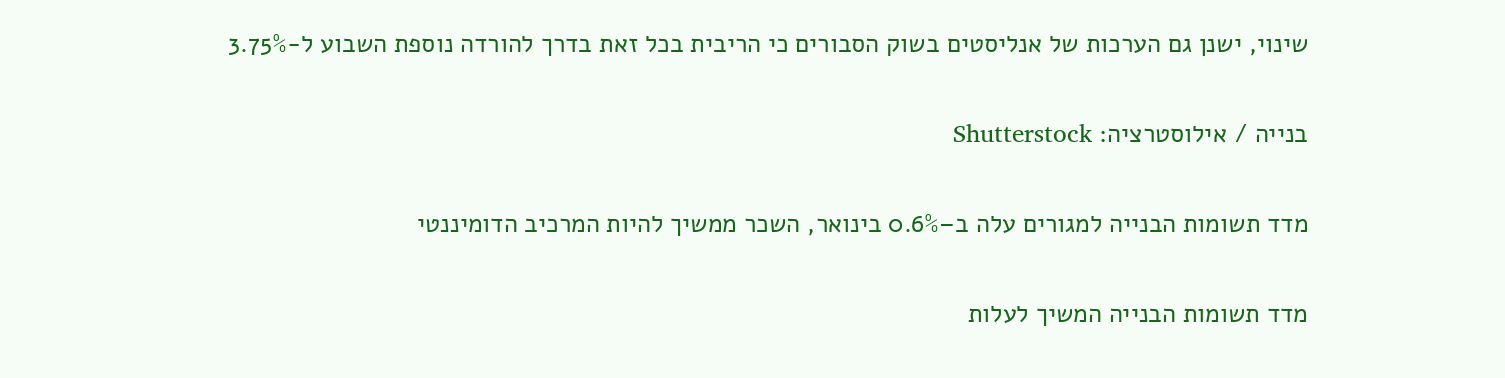שינוי, ישנן גם הערכות של אנליסטים בשוק הסבורים כי הריבית בכל זאת בדרך להורדה נוספת השבוע ל-3.75%

בנייה / אילוסטרציה: Shutterstock

מדד תשומות הבנייה למגורים עלה ב–0.6% בינואר, השכר ממשיך להיות המרכיב הדומיננטי

מדד תשומות הבנייה המשיך לעלות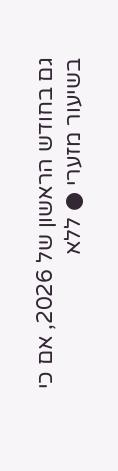גם בחודש הראשון של 2026, אם כי בשיעור מזערי ● ללא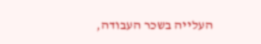העלייה בשכר העבודה,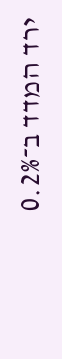ירד המדד ב־0.2%